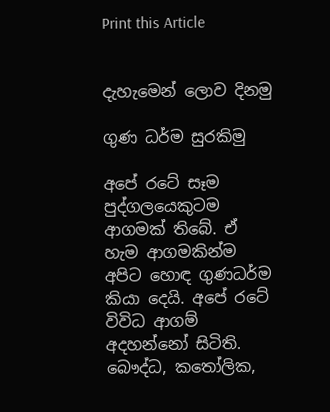Print this Article


දැහැමෙන් ලොව දිනමු

ගුණ ධර්ම සුරකිමු

අපේ රටේ සෑම පුද්ගලයෙකුටම ආගමක් තිබේ. ඒ හැම ආගමකින්ම අපිට හොඳ ගුණධර්ම කියා දෙයි. අපේ රටේ විවිධ ආගම් අදහන්නෝ සිටිති. බෞද්ධ, කතෝලික,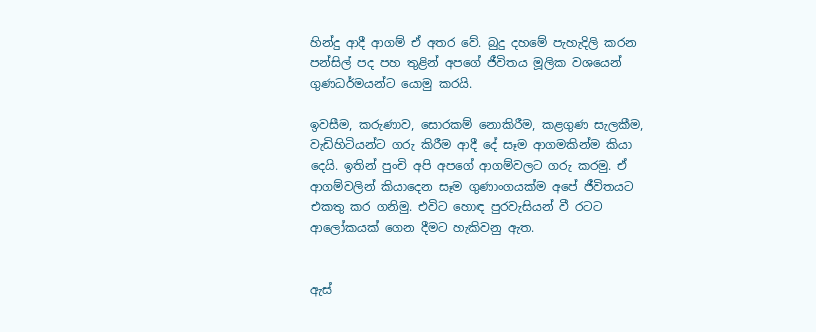හින්දු ආදී ආගම් ඒ අතර වේ. බුදු දහමේ පැහැදිලි කරන පන්සිල් පද පහ තුළින් අපගේ ජීවිතය මූලික වශයෙන් ගුණධර්මයන්ට යොමු කරයි.

ඉවසීම, කරුණාව, සොරකම් නොකිරීම, කළගුණ සැලකීම, වැඩිහිටියන්ට ගරු කිරීම ආදී දේ සෑම ආගමකින්ම කියා දෙයි. ඉතින් පුංචි අපි අපගේ ආගම්වලට ගරු කරමු. ඒ ආගම්වලින් කියාදෙන සෑම ගුණාංගයක්ම අපේ ජීවිතයට එකතු කර ගනිමු. එවිට හොඳ පුරවැසියන් වී රටට ආලෝකයක් ගෙන දීමට හැකිවනු ඇත.


ඇස්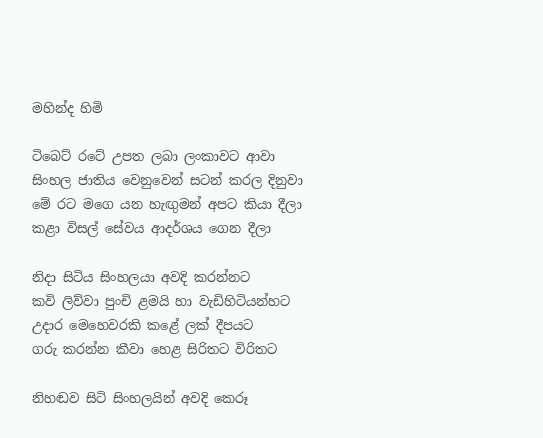මහින්ද හිමි

ටිබෙට් රටේ උපත ලබා ලංකාවට ආවා
සිංහල ජාතිය වෙනුවෙන් සටන් කරල දිනුවා
මේ රට මගෙ යන හැඟුමන් අපට කියා දීලා
කළා විසල් සේවය ආදර්ශය ගෙන දීලා

නිදා සිටිය සිංහලයා අවදි කරන්නට
කවි ලිව්වා පුංචි ළමයි හා වැඩිහිටියන්හට
උදාර මෙහෙවරකි කළේ ලක් දීපයට
ගරු කරන්න කීවා හෙළ සිරිතට විරිතට

නිහඬව සිටි සිංහලයින් අවදි කෙරූ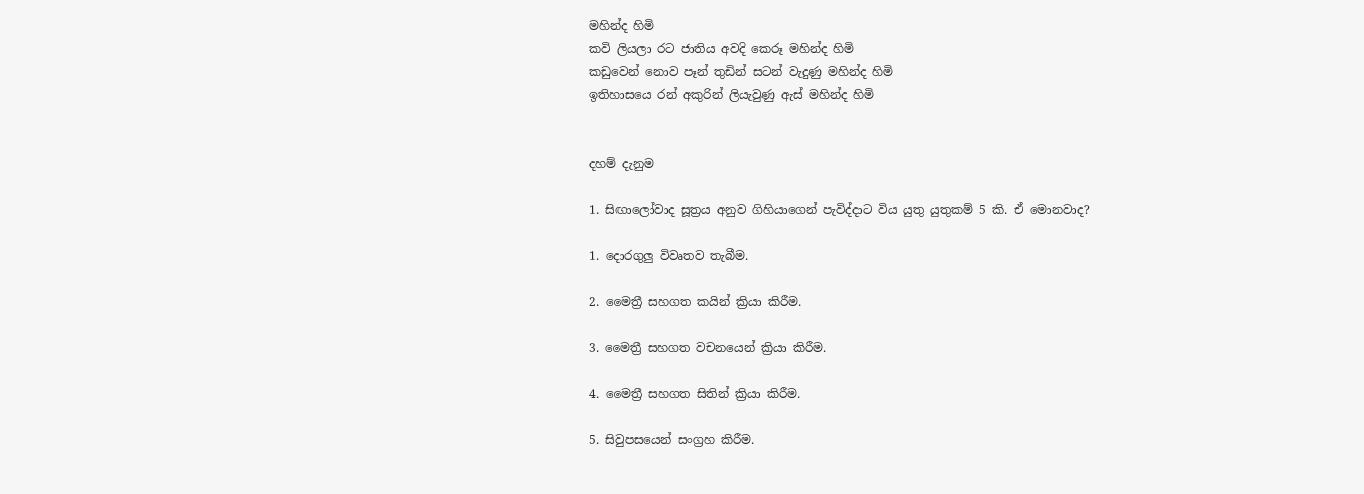මහින්ද හිමි
කවි ලියලා රට ජාතිය අවදි කෙරූ මහින්ද හිමි
කඩුවෙන් නොව පෑන් තුඩින් සටන් වැදුණු මහින්ද හිමි
ඉතිහාසයෙ රන් අකුරින් ලියැවුණු ඇස් මහින්ද හිමි


දහම් දැනුම

1. සිඟාලෝවාද සූත්‍රය අනුව ගිහියාගෙන් පැවිද්දාට විය යුතු යුතුකම් 5 කි. ඒ මොනවාද?

1. දොරගුලු විවෘතව තැබීම.

2. මෛත්‍රී සහගත කයින් ක්‍රියා කිරීම.

3. මෛත්‍රී සහගත වචනයෙන් ක්‍රියා කිරීම.

4. මෛත්‍රී සහගත සිතින් ක්‍රියා කිරීම.

5. සිවුපසයෙන් සංග්‍රහ කිරීම.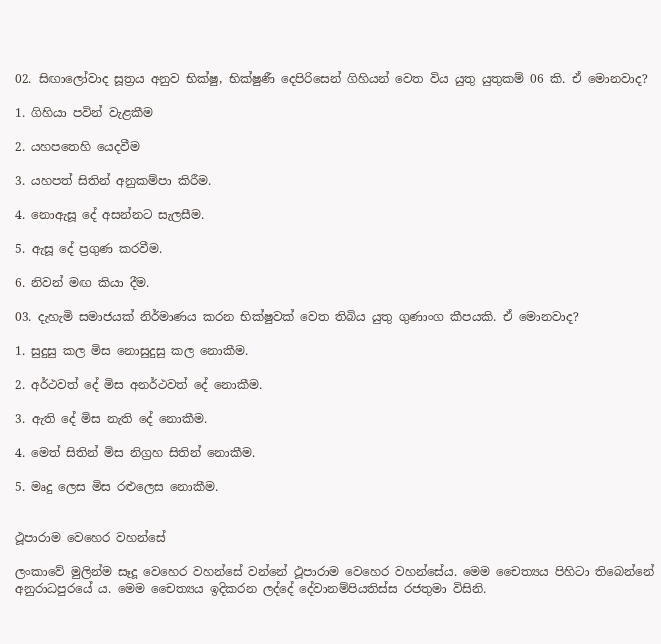02. සිඟාලෝවාද සූත්‍රය අනුව භික්ෂු, භික්ෂුණී දෙපිරිසෙන් ගිහියන් වෙත විය යුතු යුතුකම් 06 කි. ඒ මොනවාද?

1. ගිහියා පවින් වැළකීම

2. යහපතෙහි යෙදවීම

3. යහපත් සිතින් අනුකම්පා කිරීම.

4. නොඇසූ දේ අසන්නට සැලසීම.

5. ඇසූ දේ ප්‍රගුණ කරවීම.

6. නිවන් මඟ කියා දීම.

03. දැහැමි සමාජයක් නිර්මාණය කරන භික්ෂුවක් වෙත තිබිය යුතු ගුණාංග කීපයකි. ඒ මොනවාද?

1. සුදුසු කල මිස නොසුදුසු කල නොකීම.

2. අර්ථවත් දේ මිස අනර්ථවත් දේ නොකීම.

3. ඇති දේ මිස නැති දේ නොකීම.

4. මෙත් සිතින් මිස නිග්‍රහ සිතින් නොකීම.

5. මෘදු ලෙස මිස රළුලෙස නොකීම.


ථූපාරාම වෙහෙර වහන්සේ

ලංකාවේ මුලින්ම සෑදූ වෙහෙර වහන්සේ වන්නේ ථූපාරාම වෙහෙර වහන්සේය. මෙම චෛත්‍යය පිහිටා තිබෙන්නේ අනුරාධපුරයේ ය. මෙම චෛත්‍යය ඉදිකරන ලද්දේ දේවානම්පියතිස්ස රජතුමා විසිනි.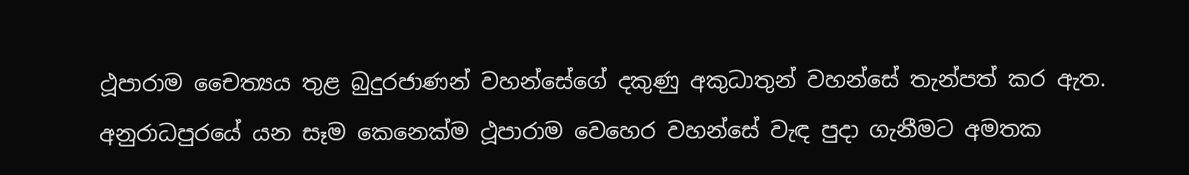ථූපාරාම චෛත්‍යය තුළ බුදුරජාණන් වහන්සේගේ දකුණු අකුධාතුන් වහන්සේ තැන්පත් කර ඇත. අනුරාධපුරයේ යන සෑම කෙනෙක්ම ථූපාරාම වෙහෙර වහන්සේ වැඳ පුදා ගැනීමට අමතක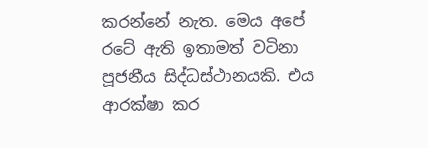කරන්නේ නැත. මෙය අපේ රටේ ඇති ඉතාමත් වටිනා පූජනීය සිද්ධස්ථානයකි. එය ආරක්ෂා කර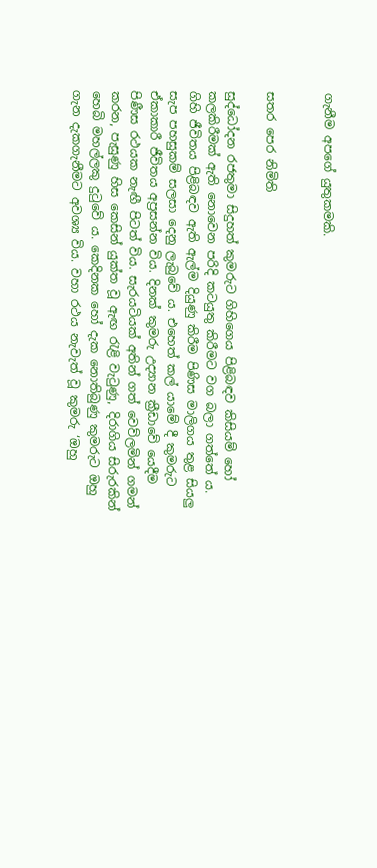ගැනීම අපගේ යුතුකමකි.


සතර පෙර නිමිති

සුද්ධෝදන රජතුමා සිදුහත් කුමරුට ගිහිගෙය පිළිබඳව කිසියම් හෝ කලකිරීමක් ඇති නොවෙන පරිදි කටයුතු කිරීමට වග බලා ගත්තේ ය. ගිහි ජීවිතය පිළිබඳව ඇති ඇල්ම දියුණු කිරීම පිණිස මාලිගය තුළ සියලු සැප පහසුකම් සලසා දෙනු ලැබුවේ ය. එහෙත් කල් යාමේ දී කුමරුට ඒකාකාරී ජීවිතය අප්‍රසන්න විය. දිනක් කුමරු උද්‍යාන ක්‍රීඩාවේ යෙදීම පිණීස රථයක නැඟී පිටත් විය. සැරයටියක් අතින් ගත් වෙව්ලමින් ගමන් කරන, පැසුණු හිස කෙසින් යුක්ත වූ ඇඟ රැළි වැටුණු, දිරාගිය සිරුරකින් හෙබි මහල්ලකු දුටුවේ ය. කෙදිනක හෝ දැක නොතිබුණු කුමරුට ඔහු ගැන දැකගැනීමට අවශ්‍ය විය. වහා රථය නැවැත් වූ කුමරු ‘ඔහු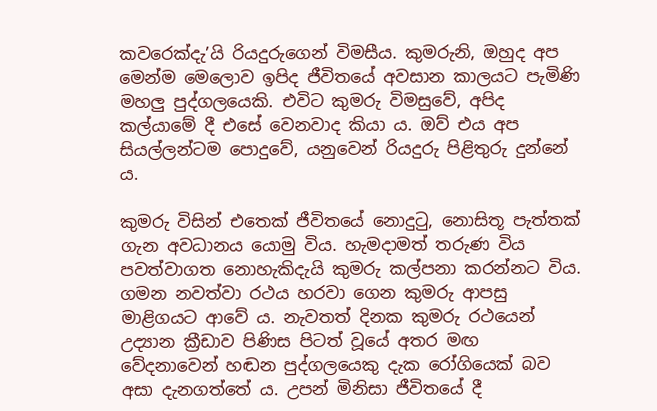කවරෙක්දැ’යි රියදුරුගෙන් විමසීය. කුමරුනි, ඔහුද අප මෙන්ම මෙලොව ඉපිද ජීවිතයේ අවසාන කාලයට පැමිණි මහලු පුද්ගලයෙකි. එවිට කුමරු විමසුවේ, අපිද කල්යාමේ දී එසේ වෙනවාද කියා ය. ඔව් එය අප සියල්ලන්ටම පොදුවේ, යනුවෙන් රියදුරු පිළිතුරු දුන්නේ ය.

කුමරු විසින් එතෙක් ජීවිතයේ නොදුටු, නොසිතූ පැත්තක් ගැන අවධානය යොමු විය. හැමදාමත් තරුණ විය පවත්වාගත නොහැකිදැයි කුමරු කල්පනා කරන්නට විය. ගමන නවත්වා රථය හරවා ගෙන කුමරු ආපසු මාළිගයට ආවේ ය. නැවතත් දිනක කුමරු රථයෙන් උද්‍යාන ක්‍රීඩාව පිණිස පිටත් වූයේ අතර මඟ වේදනාවෙන් හඬන පුද්ගලයෙකු දැක රෝගියෙක් බව අසා දැනගත්තේ ය. උපන් මිනිසා ජීවිතයේ දී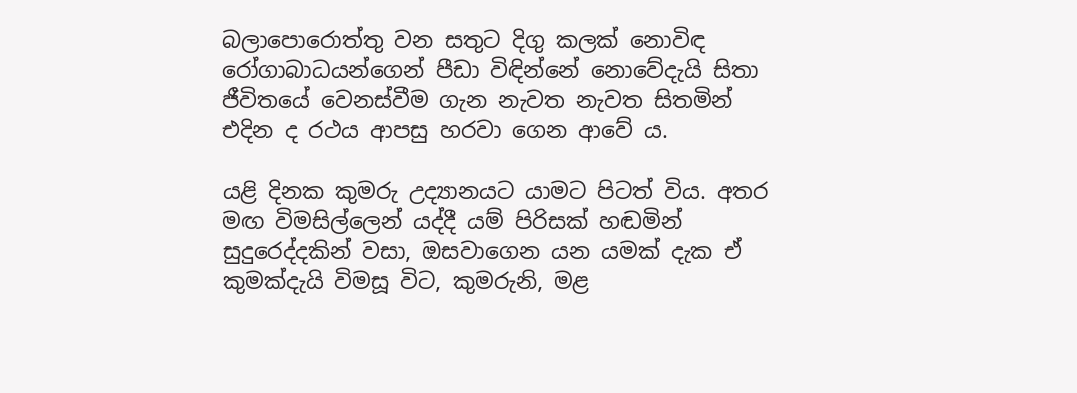බලාපොරොත්තු වන සතුට දිගු කලක් නොවිඳ රෝගාබාධයන්ගෙන් පීඩා විඳින්නේ නොවේදැයි සිතා ජීවිතයේ වෙනස්වීම ගැන නැවත නැවත සිතමින් එදින ද රථය ආපසු හරවා ගෙන ආවේ ය.

යළි දිනක කුමරු උද්‍යානයට යාමට පිටත් විය. අතර මඟ විමසිල්ලෙන් යද්දී යම් පිරිසක් හඬමින් සුදුරෙද්දකින් වසා, ඔසවාගෙන යන යමක් දැක ඒ කුමක්දැයි විමසූ විට, කුමරුනි, මළ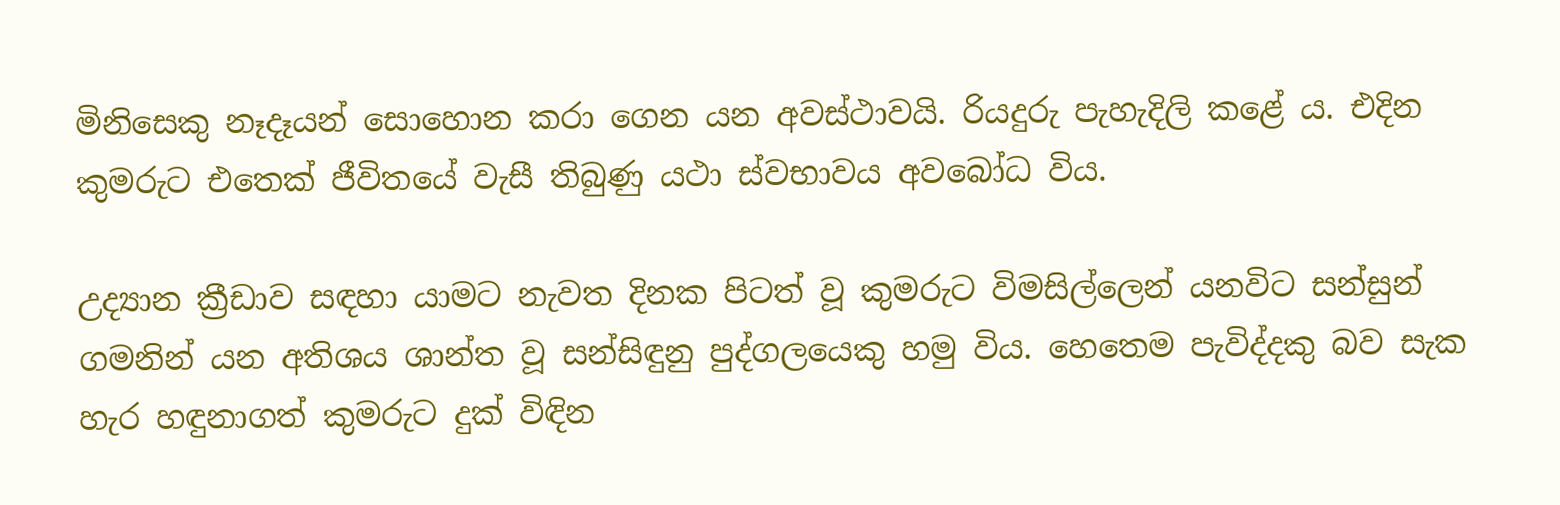මිනිසෙකු නෑදෑයන් සොහොන කරා ගෙන යන අවස්ථාවයි. රියදුරු පැහැදිලි කළේ ය. එදින කුමරුට එතෙක් ජීවිතයේ වැසී තිබුණු යථා ස්වභාවය අවබෝධ විය.

උද්‍යාන ක්‍රීඩාව සඳහා යාමට නැවත දිනක පිටත් වූ කුමරුට විමසිල්ලෙන් යනවිට සන්සුන් ගමනින් යන අතිශය ශාන්ත වූ සන්සිඳුනු පුද්ගලයෙකු හමු විය. හෙතෙම පැවිද්දකු බව සැක හැර හඳුනාගත් කුමරුට දුක් විඳින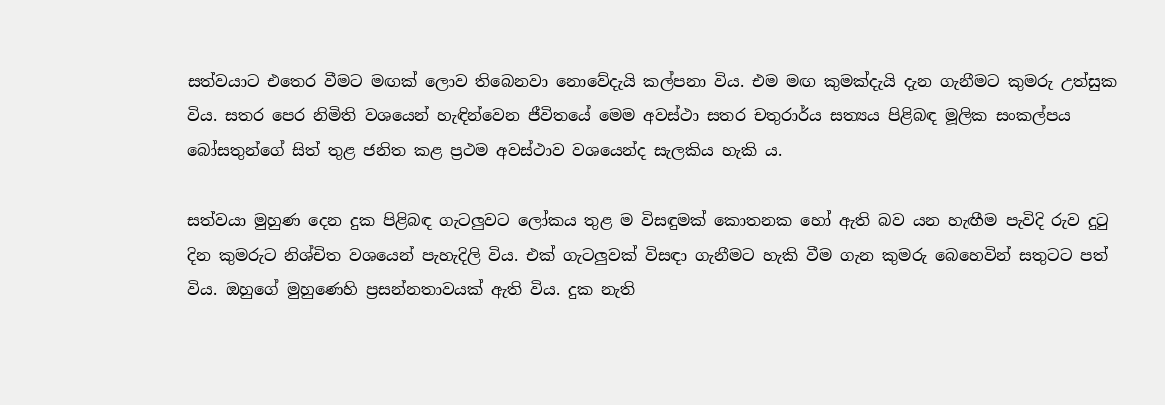සත්වයාට එතෙර වීමට මඟක් ලොව තිබෙනවා නොවේදැයි කල්පනා විය. එම මඟ කුමක්දැයි දැන ගැනීමට කුමරු උත්සුක විය. සතර පෙර නිමිති වශයෙන් හැඳින්වෙන ජීවිතයේ මෙම අවස්ථා සතර චතුරාර්ය සත්‍යය පිළිබඳ මූලික සංකල්පය බෝසතුන්ගේ සිත් තුළ ජනිත කළ ප්‍රථම අවස්ථාව වශයෙන්ද සැලකිය හැකි ය.

සත්වයා මුහුණ දෙන දුක පිළිබඳ ගැටලුවට ලෝකය තුළ ම විසඳුමක් කොතනක හෝ ඇති බව යන හැඟීම පැවිදි රුව දුටු දින කුමරුට නිශ්චිත වශයෙන් පැහැදිලි විය. එක් ගැටලුවක් විසඳා ගැනීමට හැකි වීම ගැන කුමරු බෙහෙවින් සතුටට පත් විය. ඔහුගේ මුහුණෙහි ප්‍රසන්නතාවයක් ඇති විය. දුක නැති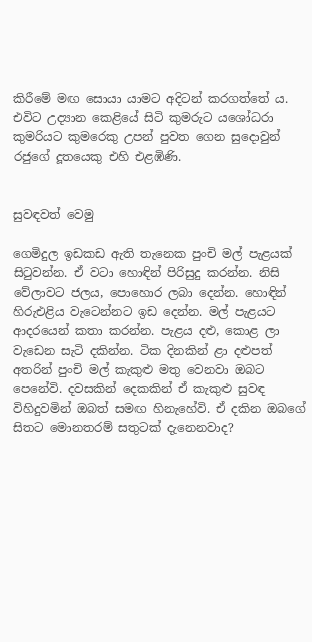කිරීමේ මඟ සොයා යාමට අදිටන් කරගත්තේ ය. එවිට උද්‍යාන කෙළියේ සිටි කුමරුට යශෝධරා කුමරියට කුමරෙකු උපන් පුවත ගෙන සුදොවුන් රජුගේ දූතයෙකු එහි එළඹිණි.


සුවඳවත් වෙමු

ගෙමිදුල ඉඩකඩ ඇති තැනෙක පුංචි මල් පැළයක් සිටුවන්න. ඒ වටා හොඳින් පිරිසුදු කරන්න. නිසි වේලාවට ජලය, පොහොර ලබා දෙන්න. හොඳින් හිරුඑළිය වැටෙන්නට ඉඩ දෙන්න. මල් පැළයට ආදරයෙන් කතා කරන්න. පැළය දළු, කොළ ලා වැඩෙන සැටි දකින්න. ටික දිනකින් ළා දළුපත් අතරින් පුංචි මල් කැකුළු මතු වෙනවා ඔබට පෙනේවි. දවසකින් දෙකකින් ඒ කැකුළු සුවඳ විහිදුවමින් ඔබත් සමඟ හිනැහේවි. ඒ දකින ඔබගේ සිතට මොනතරම් සතුටක් දැනෙනවාද?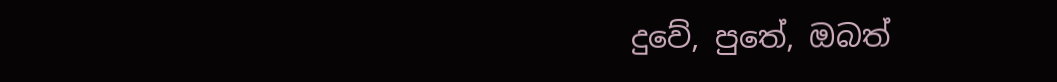දුවේ, පුතේ, ඔබත්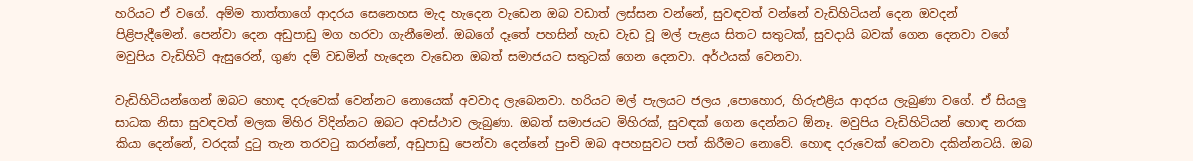හරියට ඒ වගේ. අම්ම තාත්තාගේ ආදරය සෙනෙහස මැද හැදෙන වැඩෙන ඔබ වඩාත් ලස්සන වන්නේ, සුවඳවත් වන්නේ වැඩිහිටියන් දෙන ඔවදන් පිළිපැදීමෙන්. පෙන්වා දෙන අඩුපාඩු මග හරවා ගැනීමෙන්. ඔබගේ දෑතේ පහසින් හැඩ වැඩ වූ මල් පැළය සිතට සතුටක්, සුවදායි බවක් ගෙන දෙනවා වගේ මවුපිය වැඩිහිටි ඇසුරෙන්, ගුණ දම් වඩමින් හැදෙන වැඩෙන ඔබත් සමාජයට සතුටක් ගෙන දෙනවා. අර්ථයක් වෙනවා.

වැඩිහිටියන්ගෙන් ඔබට හොඳ දරුවෙක් වෙන්නට නොයෙක් අවවාද ලැබෙනවා. හරියට මල් පැලයට ජලය ,පොහොර, හිරුඑළිය ආදරය ලැබුණා වගේ. ඒ සියලු සාධක නිසා සුවඳවත් මලක මිහිර විදින්නට ඔබට අවස්ථාව ලැබුණා. ඔබත් සමාජයට මිහිරක්, සුවඳක් ගෙන දෙන්නට ඕනෑ. මවුපිය වැඩිහිටියන් හොඳ නරක කියා දෙන්නේ, වරදක් දුටු තැන තරවටු කරන්නේ, අඩුපාඩු පෙන්වා දෙන්නේ පුංචි ඔබ අපහසුවට පත් කිරීමට නොවේ. හොඳ දරුවෙක් වෙනවා දකින්නටයි. ඔබ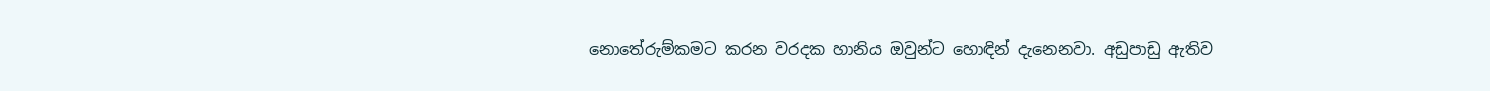නොතේරුම්කමට කරන වරදක හානිය ඔවුන්ට හොඳින් දැනෙනවා. අඩුපාඩු ඇතිව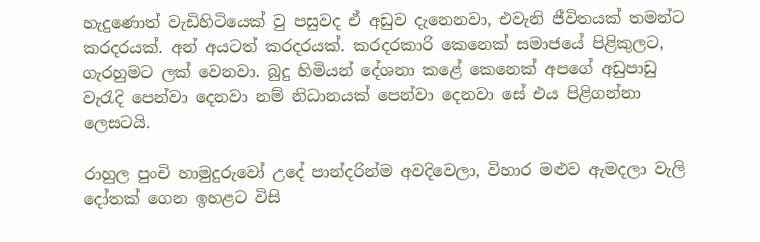හැදුණොත් වැඩිහිටියෙක් වු පසුවද ඒ අඩුව දැනෙනවා, එවැනි ජීවිතයක් තමන්ට කරදරයක්. අන් අයටත් කරදරයක්. කරදරකාරි කෙනෙක් සමාජයේ පිළිකුලට, ගැරහුමට ලක් වෙනවා. බුදු හිමියන් දේශනා කළේ කෙනෙක් අපගේ අඩුපාඩු වැරැදි පෙන්වා දෙනවා නම් නිධානයක් පෙන්වා දෙනවා සේ එය පිළිගන්නා ලෙසටයි.

රාහුල පුංචි හාමුදුරුවෝ උදේ පාන්දරින්ම අවදිවෙලා, විහාර මළුව ඇමදලා වැලි දෝතක් ගෙන ඉහළට විසි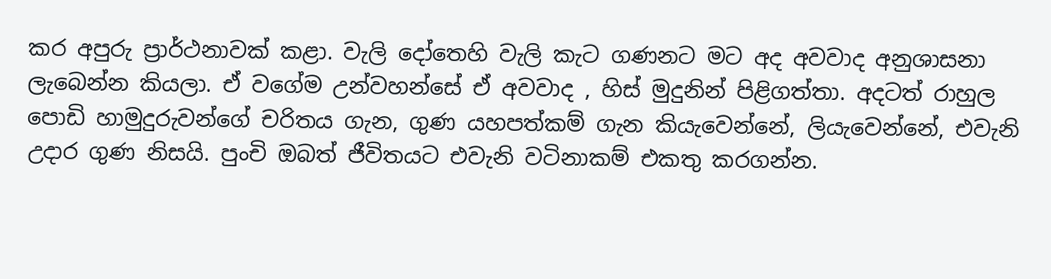කර අපුරු ප්‍රාර්ථනාවක් කළා. වැලි දෝතෙහි වැලි කැට ගණනට මට අද අවවාද අනුශාසනා ලැබෙන්න කියලා. ඒ වගේම උන්වහන්සේ ඒ අවවාද , හිස් මුදුනින් පිළිගත්තා. අදටත් රාහුල පොඩි හාමුදුරුවන්ගේ චරිතය ගැන, ගුණ යහපත්කම් ගැන කියැවෙන්නේ, ලියැවෙන්නේ, එවැනි උදාර ගුණ නිසයි. පුංචි ඔබත් ජීවිතයට එවැනි වටිනාකම් එකතු කරගන්න.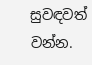සුවඳවත් වන්න.